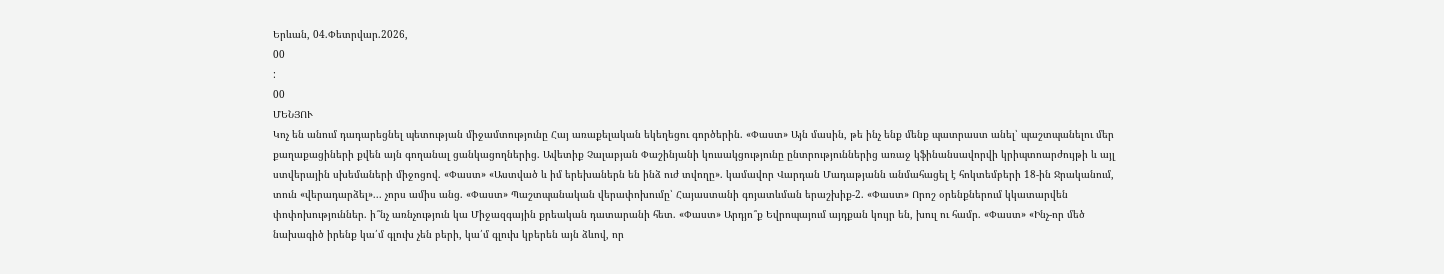Երևան, 04.Փետրվար.2026,
00
:
00
ՄԵՆՅՈՒ
Կոչ են անում դադարեցնել պետության միջամտությունը Հայ առաքելական եկեղեցու գործերին. «Փաստ» Այն մասին, թե ինչ ենք մենք պատրաստ անել՝ պաշտպանելու մեր քաղաքացիների քվեն այն գողանալ ցանկացողներից. Ավետիք Չալաբյան Փաշինյանի կուսակցությունը ընտրություններից առաջ կֆինանսավորվի կրիպտոարժույթի և այլ ստվերային սխեմաների միջոցով. «Փաստ» «Աստված և իմ երեխաներն են ինձ ուժ տվողը». կամավոր Վարդան Մադաթյանն անմահացել է հոկտեմբերի 18-ին Ջրականում, տուն «վերադարձել»... չորս ամիս անց. «Փաստ» Պաշտպանական վերափոխումը՝ Հայաստանի գոյատևման երաշխիք-2. «Փաստ» Որոշ օրենքներում կկատարվեն փոփոխություններ. ի՞նչ առնչություն կա Միջազգային քրեական դատարանի հետ. «Փաստ» Արդյո՞ք Եվրոպայում այդքան կույր են, խուլ ու համր. «Փաստ» «Ինչ-որ մեծ նախագիծ իրենք կա՛մ գլուխ չեն բերի, կա՛մ գլուխ կբերեն այն ձևով, որ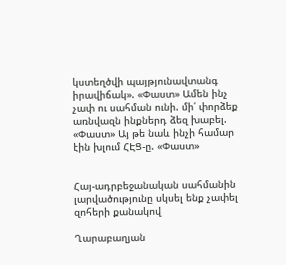կստեղծվի պայթյունավտանգ իրավիճակ». «Փաստ» Ամեն ինչ չափ ու սահման ունի. մի՛ փորձեք առնվազն ինքներդ ձեզ խաբել. «Փաստ» Այ թե նաև ինչի համար էին խլում ՀԷՑ-ը. «Փաստ»


Հայ-ադրբեջանական սահմանին լարվածությունը սկսել ենք չափել զոհերի քանակով

Ղարաբաղյան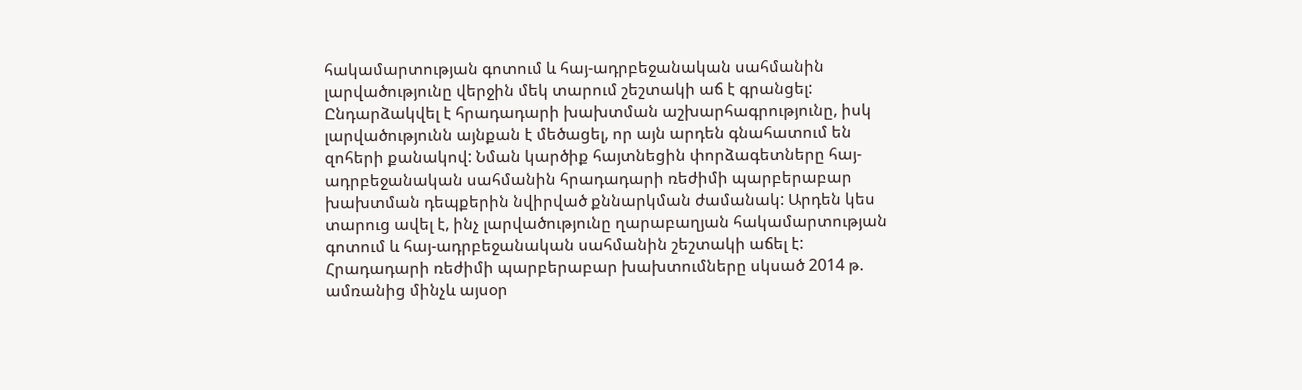հակամարտության գոտում և հայ-ադրբեջանական սահմանին լարվածությունը վերջին մեկ տարում շեշտակի աճ է գրանցել: Ընդարձակվել է հրադադարի խախտման աշխարհագրությունը, իսկ լարվածությունն այնքան է մեծացել, որ այն արդեն գնահատում են զոհերի քանակով: Նման կարծիք հայտնեցին փորձագետները հայ-ադրբեջանական սահմանին հրադադարի ռեժիմի պարբերաբար խախտման դեպքերին նվիրված քննարկման ժամանակ: Արդեն կես տարուց ավել է, ինչ լարվածությունը ղարաբաղյան հակամարտության գոտում և հայ-ադրբեջանական սահմանին շեշտակի աճել է: Հրադադարի ռեժիմի պարբերաբար խախտումները սկսած 2014 թ. ամռանից մինչև այսօր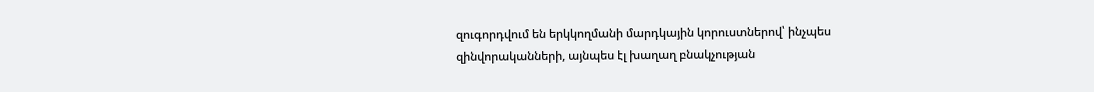զուգորդվում են երկկողմանի մարդկային կորուստներով՝ ինչպես զինվորականների, այնպես էլ խաղաղ բնակչության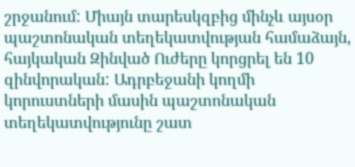շրջանում: Միայն տարեսկզբից մինչև այսօր պաշտոնական տեղեկատվության համաձայն, հայկական Զինված Ուժերը կորցրել են 10 զինվորական: Ադրբեջանի կողմի կորուստների մասին պաշտոնական տեղեկատվությունը շատ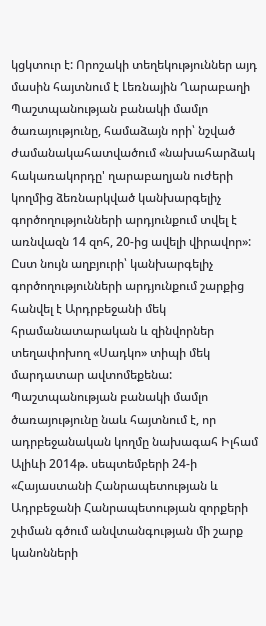կցկտուր է: Որոշակի տեղեկություններ այդ մասին հայտնում է Լեռնային Ղարաբաղի Պաշտպանության բանակի մամլո ծառայությունը, համաձայն որի՝ նշված ժամանակահատվածում «նախահարձակ հակառակորդը' ղարաբաղյան ուժերի կողմից ձեռնարկված կանխարգելիչ գործողությունների արդյունքում տվել է առնվազն 14 զոհ, 20-ից ավելի վիրավոր»: Ըստ նույն աղբյուրի՝ կանխարգելիչ գործողությունների արդյունքում շարքից հանվել է Արդրբեջանի մեկ հրամանատարական և զինվորներ տեղափոխող «Սադկո» տիպի մեկ մարդատար ավտոմեքենա: Պաշտպանության բանակի մամլո ծառայությունը նաև հայտնում է, որ ադրբեջանական կողմը նախագահ Իլհամ Ալիևի 2014թ. սեպտեմբերի 24-ի «Հայաստանի Հանրապետության և Ադրբեջանի Հանրապետության զորքերի շփման գծում անվտանգության մի շարք կանոնների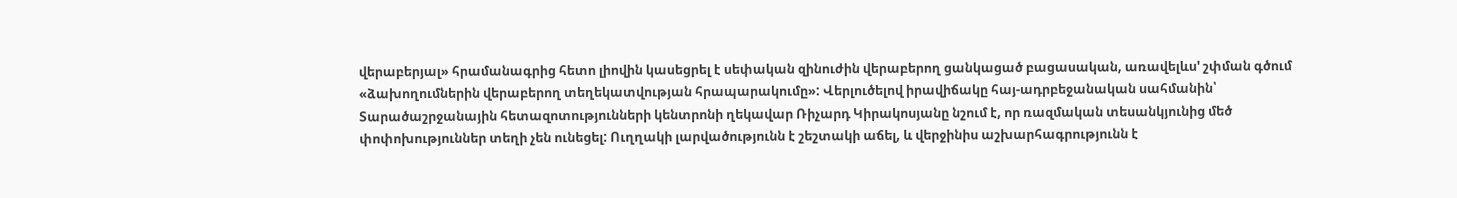վերաբերյալ» հրամանագրից հետո լիովին կասեցրել է սեփական զինուժին վերաբերող ցանկացած բացասական, առավելևս' շփման գծում «ձախողումներին վերաբերող տեղեկատվության հրապարակումը»: Վերլուծելով իրավիճակը հայ-ադրբեջանական սահմանին՝ Տարածաշրջանային հետազոտությունների կենտրոնի ղեկավար Ռիչարդ Կիրակոսյանը նշում է, որ ռազմական տեսանկյունից մեծ փոփոխություններ տեղի չեն ունեցել: Ուղղակի լարվածությունն է շեշտակի աճել, և վերջինիս աշխարհագրությունն է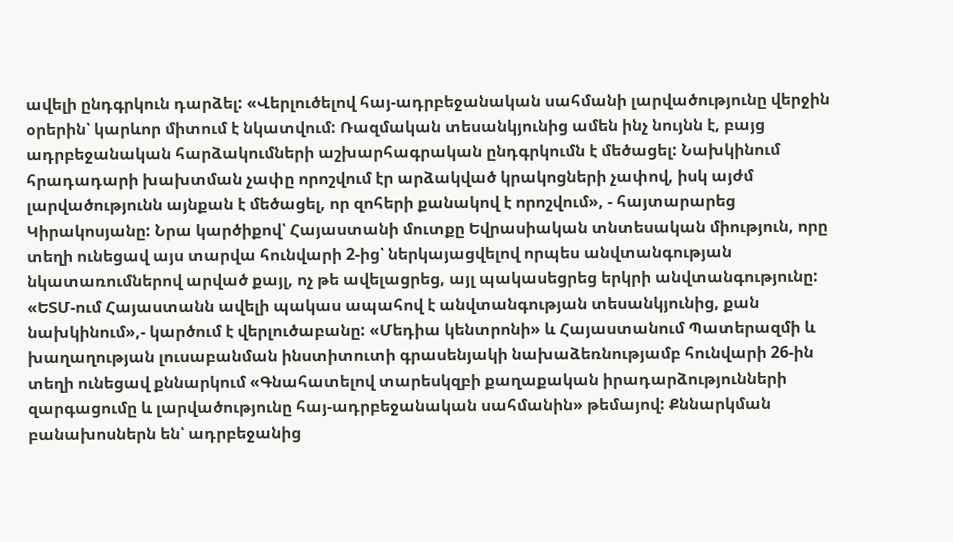ավելի ընդգրկուն դարձել: «Վերլուծելով հայ-ադրբեջանական սահմանի լարվածությունը վերջին օրերին՝ կարևոր միտում է նկատվում: Ռազմական տեսանկյունից ամեն ինչ նույնն է, բայց ադրբեջանական հարձակումների աշխարհագրական ընդգրկումն է մեծացել: Նախկինում հրադադարի խախտման չափը որոշվում էր արձակված կրակոցների չափով, իսկ այժմ լարվածությունն այնքան է մեծացել, որ զոհերի քանակով է որոշվում», - հայտարարեց Կիրակոսյանը: Նրա կարծիքով՝ Հայաստանի մուտքը Եվրասիական տնտեսական միություն, որը տեղի ունեցավ այս տարվա հունվարի 2-ից՝ ներկայացվելով որպես անվտանգության նկատառումներով արված քայլ, ոչ թե ավելացրեց, այլ պակասեցրեց երկրի անվտանգությունը: «ԵՏՄ-ում Հայաստանն ավելի պակաս ապահով է անվտանգության տեսանկյունից, քան նախկինում»,- կարծում է վերլուծաբանը: «Մեդիա կենտրոնի» և Հայաստանում Պատերազմի և խաղաղության լուսաբանման ինստիտուտի գրասենյակի նախաձեռնությամբ հունվարի 26-ին տեղի ունեցավ քննարկում «Գնահատելով տարեսկզբի քաղաքական իրադարձությունների զարգացումը և լարվածությունը հայ-ադրբեջանական սահմանին» թեմայով: Քննարկման բանախոսներն են՝ ադրբեջանից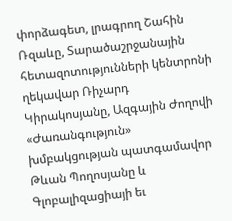փորձագետ, լրագրող Շահին Ռզաևը, Տարածաշրջանային հետազոտությունների կենտրոնի ղեկավար Ռիչարդ Կիրակոսյանը, Ազգային Ժողովի «Ժառանգություն» խմբակցության պատգամավոր Թևան Պողոսյանը և Գլոբալիզացիայի եւ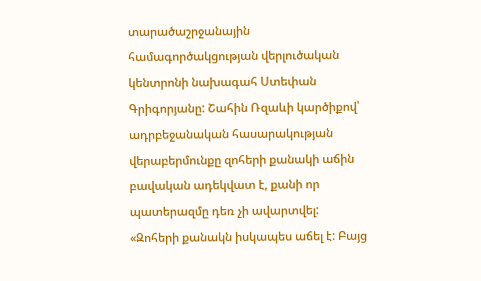տարածաշրջանային համագործակցության վերլուծական կենտրոնի նախագահ Ստեփան Գրիգորյանը: Շահին Ռզաևի կարծիքով՝ ադրբեջանական հասարակության վերաբերմունքը զոհերի քանակի աճին բավական ադեկվատ է, քանի որ պատերազմը դեռ չի ավարտվել: «Զոհերի քանակն իսկապես աճել է: Բայց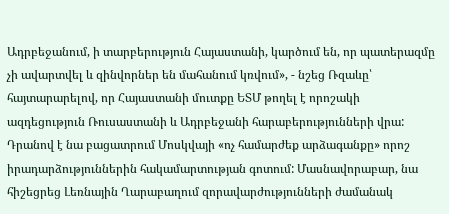Ադրբեջանում, ի տարբերություն Հայաստանի, կարծում են, որ պատերազմը չի ավարտվել և զինվորներ են մահանում կռվում», - նշեց Ռզաևը՝ հայտարարելով, որ Հայաստանի մուտքը ԵՏՄ թողել է որոշակի ազդեցություն Ռուսաստանի և Ադրբեջանի հարաբերությունների վրա: Դրանով է նա բացատրում Մոսկվայի «ոչ համարժեք արձագանքը» որոշ իրադարձություններին հակամարտության գոտում: Մասնավորաբար, նա հիշեցրեց Լեռնային Ղարաբաղում զորավարժությունների ժամանակ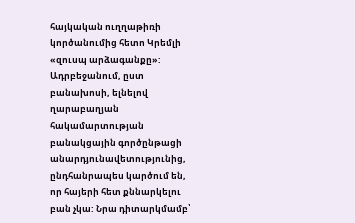հայկական ուղղաթիռի կործանումից հետո Կրեմլի «զուսպ արձագանքը»: Ադրբեջանում, ըստ բանախոսի, ելնելով ղարաբաղյան հակամարտության բանակցային գործընթացի անարդյունավետությունից, ընդհանրապես կարծում են, որ հայերի հետ քննարկելու բան չկա: Նրա դիտարկմամբ՝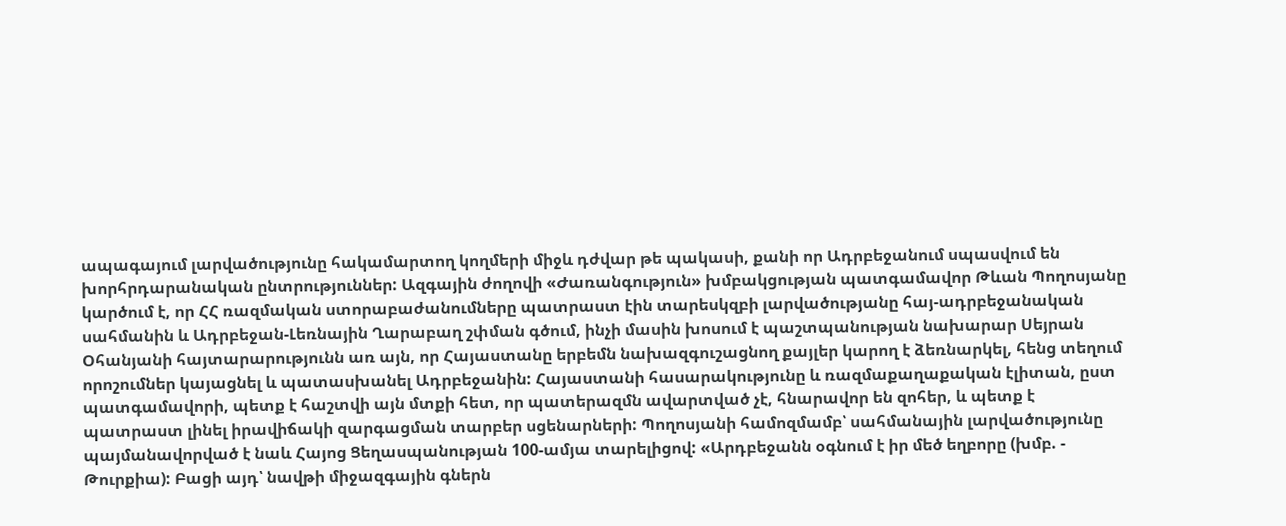ապագայում լարվածությունը հակամարտող կողմերի միջև դժվար թե պակասի, քանի որ Ադրբեջանում սպասվում են խորհրդարանական ընտրություններ: Ազգային ժողովի «Ժառանգություն» խմբակցության պատգամավոր Թևան Պողոսյանը կարծում է, որ ՀՀ ռազմական ստորաբաժանումները պատրաստ էին տարեսկզբի լարվածությանը հայ-ադրբեջանական սահմանին և Ադրբեջան-Լեռնային Ղարաբաղ շփման գծում, ինչի մասին խոսում է պաշտպանության նախարար Սեյրան Օհանյանի հայտարարությունն առ այն, որ Հայաստանը երբեմն նախազգուշացնող քայլեր կարող է ձեռնարկել, հենց տեղում որոշումներ կայացնել և պատասխանել Ադրբեջանին: Հայաստանի հասարակությունը և ռազմաքաղաքական էլիտան, ըստ պատգամավորի, պետք է հաշտվի այն մտքի հետ, որ պատերազմն ավարտված չէ, հնարավոր են զոհեր, և պետք է պատրաստ լինել իրավիճակի զարգացման տարբեր սցենարների: Պողոսյանի համոզմամբ՝ սահմանային լարվածությունը պայմանավորված է նաև Հայոց Ցեղասպանության 100-ամյա տարելիցով: «Արդբեջանն օգնում է իր մեծ եղբորը (խմբ. - Թուրքիա): Բացի այդ՝ նավթի միջազգային գներն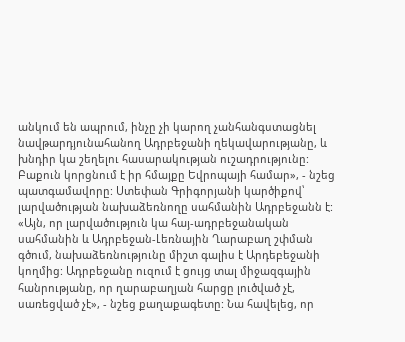անկում են ապրում, ինչը չի կարող չանհանգստացնել նավթարդյունահանող Ադրբեջանի ղեկավարությանը, և խնդիր կա շեղելու հասարակության ուշադրությունը: Բաքուն կորցնում է իր հմայքը Եվրոպայի համար», - նշեց պատգամավորը: Ստեփան Գրիգորյանի կարծիքով՝ լարվածության նախաձեռնողը սահմանին Ադրբեջանն է: «Այն, որ լարվածություն կա հայ-ադրբեջանական սահմանին և Ադրբեջան-Լեռնային Ղարաբաղ շփման գծում, նախաձեռնությունը միշտ գալիս է Արդեբեջանի կողմից: Ադրբեջանը ուզում է ցույց տալ միջազգային հանրությանը, որ ղարաբաղյան հարցը լուծված չէ, սառեցված չէ», - նշեց քաղաքագետը: Նա հավելեց, որ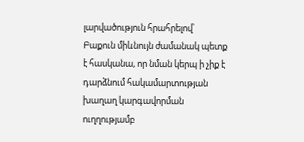լարվածություն հրահրելով՝ Բաքուն միևնույն ժամանակ պետք է հասկանա, որ նման կերպ ի չիք է դարձնում հակամարտության խաղաղ կարգավորման ուղղությամբ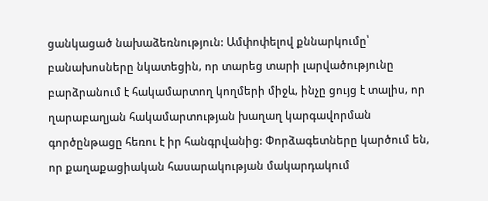ցանկացած նախաձեռնություն: Ամփոփելով քննարկումը՝ բանախոսները նկատեցին, որ տարեց տարի լարվածությունը բարձրանում է հակամարտող կողմերի միջև, ինչը ցույց է տալիս, որ ղարաբաղյան հակամարտության խաղաղ կարգավորման գործընթացը հեռու է իր հանգրվանից: Փորձագետները կարծում են, որ քաղաքացիական հասարակության մակարդակում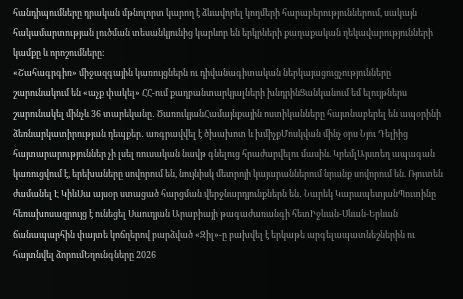հանդիպումները դրական մթնոլորտ կարող է ձևավորել կողմերի հարաբերություններում, սակայն հակամարտության լուծման տեսանկյունից կարևոր են երկրների քաղաքական ղեկավարությունների կամքը և որոշումները:
«Շահագրգիռ» միջազգային կառույցներն ու դիվանագիտական ներկայացուցչությունները շարունակում են «աչք փակել» ՀՀ-ում քաղբանտարկյալների խնդրինՑանկանում եմ ելույթներս շարունակել մինչև 36 տարեկանը․ ԾառուկյանՀամայնքային ոստիկանները հայտնաբերել են ապօրինի ձեռնարկատիրության դեպքեր․ առգրավվել է ծխախոտ և խմիչքՄոսկվան մինչ օրս Նյու Դելիից հայտարարություններ չի լսել ռուսական նավթ գնելուց հրաժարվելու մասին. ԿրեմլԱյստեղ ապագան կառուցվում է, երեխաները սովորում են, նույնիսկ մետրոյի կայարաններում նրանք սովորում են. Ռյուտեն ժամանել Է ԿիևՍա այսօր ստացած հարցման վերջնարդյունքներն են․ Նարեկ ԿարապետյանՊուտինը հեռախոսազրույց է ունեցել Սաուդյան Արաբիայի թագաժառանգի հետԻջևան-Սևան-Երևան ճանապարհին փայտե կոճղերով բարձված «Զիլ»-ը բախվել է երկաթե արգելապատնեշներին ու հայտնվել ձորումԵղունգները 2026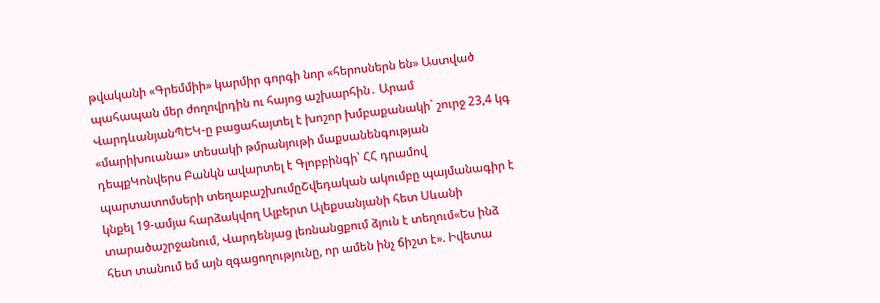թվականի «Գրեմմիի» կարմիր գորգի նոր «հերոսներն են» Աստված պահապան մեր ժողովրդին ու հայոց աշխարհին․ Արամ ՎարդևանյանՊԵԿ-ը բացահայտել է խոշոր խմբաքանակի` շուրջ 23,4 կգ «մարիխուանա» տեսակի թմրանյութի մաքսանենգության դեպքԿոնվերս Բանկն ավարտել է Գլոբբինգի՝ ՀՀ դրամով պարտատոմսերի տեղաբաշխումըՇվեդական ակումբը պայմանագիր է կնքել 19-ամյա հարձակվող Ալբերտ Ալեքսանյանի հետ Սևանի տարածաշրջանում, Վարդենյաց լեռնանցքում ձյուն է տեղում«Ես ինձ հետ տանում եմ այն զգացողությունը, որ ամեն ինչ ճիշտ է». Իվետա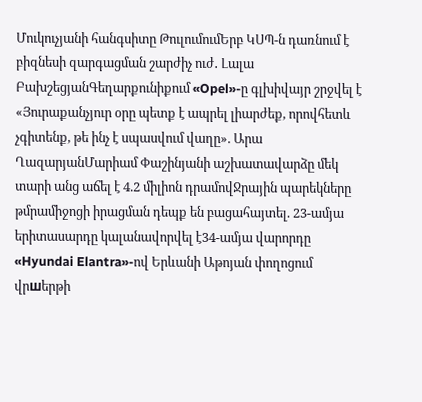Մուկուչյանի հանգսիտը ԹուլումումԵրբ ԿՍՊ-ն դառնում է բիզնեսի զարգացման շարժիչ ուժ․ Լալա ԲախշեցյանԳեղարքունիքում «Opel»-ը գլխիվայր շրջվել է «Յուրաքանչյուր օրը պետք է ապրել լիարժեք, որովհետև չգիտենք, թե ինչ է սպասվում վաղը». Արա ՂազարյանՄարիամ Փաշինյանի աշխատավարձը մեկ տարի անց աճել է 4.2 միլիոն դրամովՋրային պարեկները թմրամիջոցի իրացման դեպք են բացահայտել. 23-ամյա երիտասարդը կալանավորվել է34-ամյա վարորդը «Hyundai Elantra»-ով Երևանի Աթոյան փողոցում վրшերթի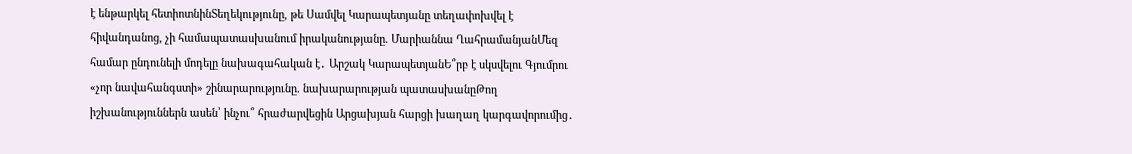է ենթարկել հետիոտնինՏեղեկությունը, թե Սամվել Կարապետյանը տեղափոխվել է հիվանդանոց, չի համապատասխանում իրականությանը. Մարիաննա ՂահրամանյանՄեզ համար ընդունելի մոդելը նախագահական է․ Արշակ ԿարապետյանԵ՞րբ է սկսվելու Գյումրու «չոր նավահանգստի» շինարարությունը. նախարարության պատասխանըԹող իշխանություններն ասեն՝ ինչու՞ հրաժարվեցին Արցախյան հարցի խաղաղ կարգավորումից․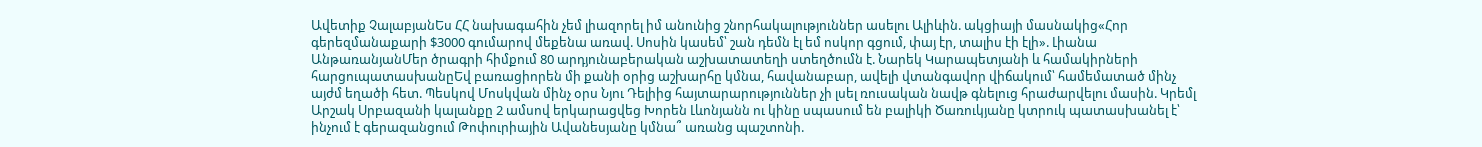Ավետիք ՉալաբյանԵս ՀՀ նախագահին չեմ լիազորել իմ անունից շնորհակալություններ ասելու Ալիևին. ակցիայի մասնակից«Հոր գերեզմանաքարի $3000 գումարով մեքենա առավ. Սոսին կասեմ՝ շան դեմն էլ եմ ոսկոր գցում, փայ էր, տալիս էի էլի». Լիանա ԱնթառանյանՄեր ծրագրի հիմքում 80 արդյունաբերական աշխատատեղի ստեղծումն է. Նարեկ Կարապետյանի և համակիրների հարցուպատասխանըԵվ բառացիորեն մի քանի օրից աշխարհը կմնա, հավանաբար, ավելի վտանգավոր վիճակում՝ համեմատած մինչ այժմ եղածի հետ. Պեսկով Մոսկվան մինչ օրս Նյու Դելիից հայտարարություններ չի լսել ռուսական նավթ գնելուց հրաժարվելու մասին. Կրեմլ Արշակ Սրբազանի կալանքը 2 ամսով երկարացվեց Խորեն Լևոնյանն ու կինը սպասում են բալիկի Ծառուկյանը կտրուկ պատասխանել է՝ ինչում է գերազանցում Թոփուրիային Ավանեսյանը կմնա՞ առանց պաշտոնի.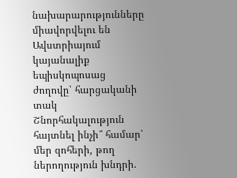նախարարությունները միավորվելու են Ավստրիայում կայանալիք եպիսկոպոսաց ժողովը՝ հարցականի տակ Շնորհակալություն հայտնել ինչի՞ համար՝ մեր զոհերի, թող ներողություն խնդրի.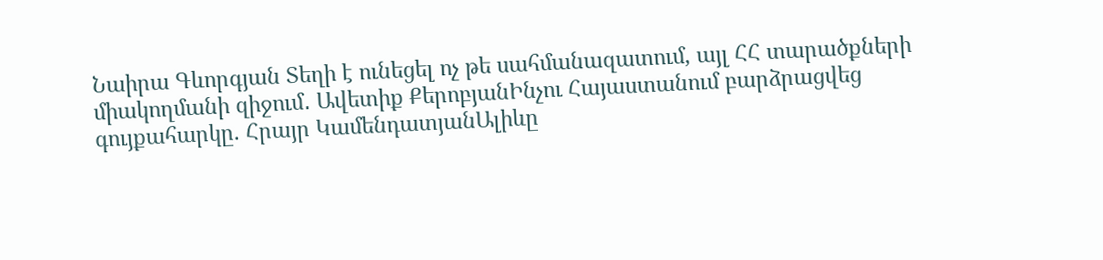Նաիրա Գևորգյան Տեղի է ունեցել ոչ թե սահմանազատում, այլ ՀՀ տարածքների միակողմանի զիջում․ Ավետիք ՔերոբյանԻնչու Հայաստանում բարձրացվեց գույքահարկը. Հրայր ԿամենդատյանԱլիևը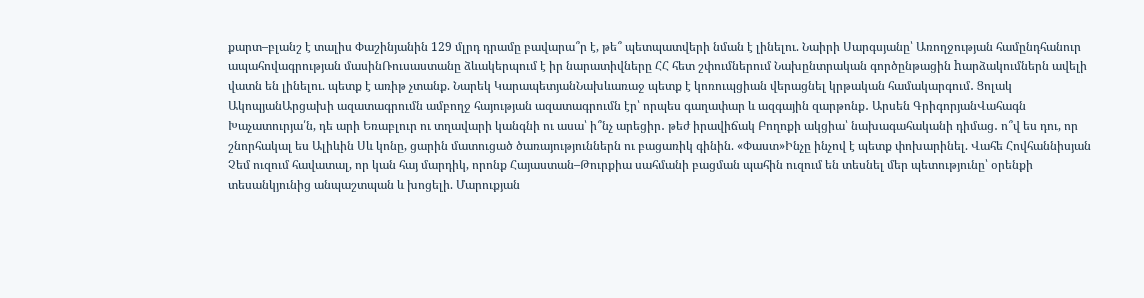քարտ–բլանշ է տալիս Փաշինյանին 129 մլրդ դրամը բավարա՞ր է, թե՞ պետպատվերի նման է լինելու. Նաիրի Սարգսյանը՝ Առողջության համընդհանուր ապահովագրության մասինՌուսաստանը ձևակերպում է իր նարատիվները ՀՀ հետ շփումներում Նախընտրական գործընթացին hարձակումներն ավելի վատն են լինելու. պետք է առիթ չտանք. Նարեկ ԿարապետյանՆախևառաջ պետք է կոռուպցիան վերացնել կրթական համակարգում․ Ցոլակ ԱկոպյանԱրցախի ազատագրումն ամբողջ հայության ազատագրումն էր՝ որպես գաղափար և ազգային զարթոնք․ Արսեն ԳրիգորյանՎահագն Խաչատուրյա՛ն, դե արի Եռաբլուր ու տղավարի կանգնի ու ասա՝ ի՞նչ արեցիր․ թեժ իրավիճակ Բողոքի ակցիա՝ նախագահականի դիմաց․ ո՞վ ես դու, որ շնորհակալ ես Ալիևին Սև կոնը, ցարին մատուցած ծառայություններն ու բացառիկ գինին. «Փաստ»Ինչը ինչով է պետք փոխարինել. Վահե Հովհաննիսյան Չեմ ուզում հավատալ, որ կան հայ մարդիկ, որոնք Հայաստան–Թուրքիա սահմանի բացման պահին ուզում են տեսնել մեր պետությունը՝ օրենքի տեսանկյունից անպաշտպան և խոցելի. Մարուքյան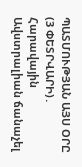ՊԱՏՄՈՒԹՅԱՆ ԱՅՍ ՕՐԸ (3 ՓԵՏՐՎԱՐԻ)․ Հարավային Ավստրալիան ճանաչել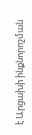է Արցախի ինքնորոշման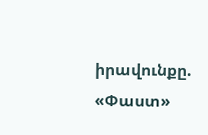իրավունքը. «Փաստ»